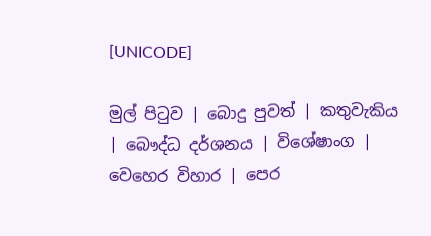[UNICODE]

මුල් පිටුව | බොදු පුවත් | කතුවැකිය | බෞද්ධ දර්ශනය | විශේෂාංග | වෙහෙර විහාර | පෙර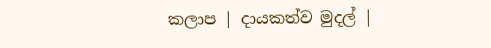කලාප | දායකත්ව මුදල් |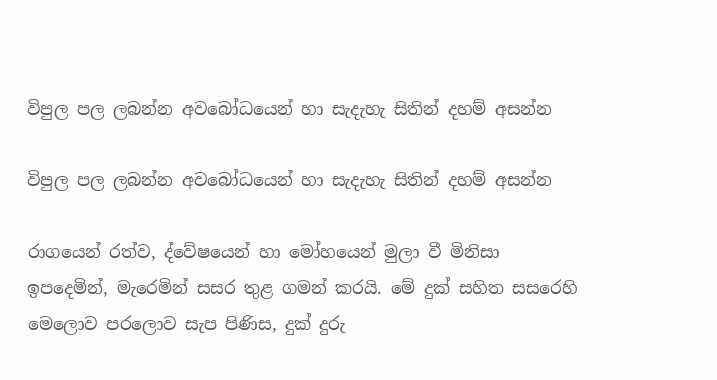විපුල පල ලබන්න අවබෝධයෙන් හා සැදැහැ සිතින් දහම් අසන්න

විපුල පල ලබන්න අවබෝධයෙන් හා සැදැහැ සිතින් දහම් අසන්න

රාගයෙන් රත්ව, ද්වේෂයෙන් හා මෝහයෙන් මුලා වී මිනිසා ඉපදෙමින්, මැරෙමින් සසර තුළ ගමන් කරයි. මේ දුක් සහිත සසරෙහි මෙලොව පරලොව සැප පිණිස, දුක් දුරු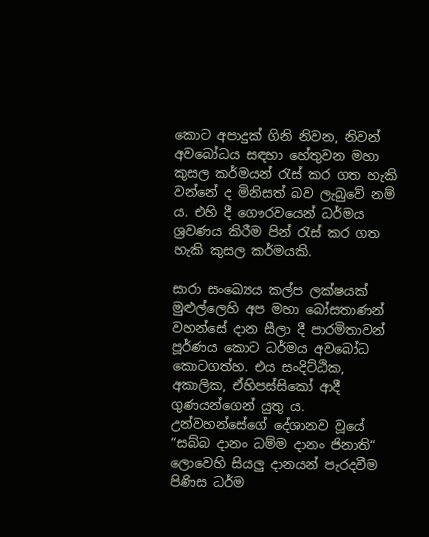කොට අපාදුක් ගිනි නිවන, නිවන් අවබෝධය සඳහා හේතුවන මහා කුසල කර්මයන් රැස් කර ගත හැකි වන්නේ ද මිනිසත් බව ලැබුවේ නම් ය. එහි දී ගෞරවයෙන් ධර්මය ශ්‍රවණය කිරීම පින් රැස් කර ගත හැකි කුසල කර්මයකි.

සාරා සංඛ්‍යෙය කල්ප ලක්ෂයක් මුළුල්ලෙහි අප මහා බෝසතාණන් වහන්සේ දාන සීලා දී පාරමිතාවන් පූර්ණය කොට ධර්මය අවබෝධ කොටගත්හ. එය සංදිට්ඨික, අකාලික, ඒහිපස්සිකෝ ආදී ගුණයන්ගෙන් යුතු ය. උන්වහන්සේගේ දේශානව වූයේ “සබ්බ දානං ධම්ම දානං ජිනාති“ ලොවෙහි සියලු දානයන් පැරදවීම පිණිස ධර්ම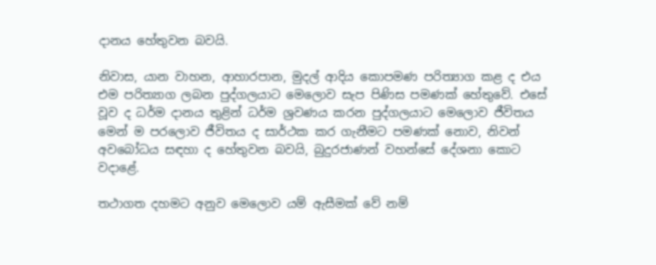දානය හේතුවන බවයි.

නිවාස, යාන වාහන, ආහාරපාන, මුදල් ආදිය කොපමණ පරිත්‍යාග කළ ද එය එම පරිත්‍යාග ලබන පුද්ගලයාට මෙලොව සැප පිණිස පමණක් හේතුවේ. එසේ වූව ද ධර්ම දානය තුළින් ධර්ම ශ්‍රවණය කරන පුද්ගලයාට මෙලොව ජීවිතය මෙන් ම පරලොව ජීවිතය ද සාර්ථක කර ගැනීමට පමණක් නොව, නිවන් අවබෝධය සඳහා ද හේතුවන බවයි, බුදුරජාණන් වහන්සේ දේශනා කොට වදාළේ.

තථාගත දහමට අනුව මෙලොව යම් ඇසීමක් වේ නම්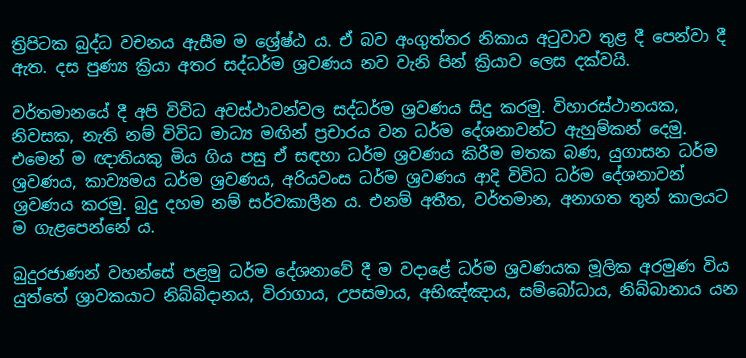ත්‍රිපිටක බුද්ධ වචනය ඇසීම ම ශ්‍රේෂ්ඨ ය. ඒ බව අංගුත්තර නිකාය අටුවාව තුළ දී පෙන්වා දී ඇත. දස පුණ්‍ය ක්‍රියා අතර සද්ධර්ම ශ්‍රවණය නව වැනි පින් ක්‍රියාව ලෙස දක්වයි.

වර්තමානයේ දී අපි විවිධ අවස්ථාවන්වල සද්ධර්ම ශ්‍රවණය සිදු කරමු. විහාරස්ථානයක, නිවසක, නැති නම් විවිධ මාධ්‍ය මඟින් ප්‍රචාරය වන ධර්ම දේශනාවන්ට ඇහුම්කන් දෙමු. එමෙන් ම ඥාතියකු මිය ගිය පසු ඒ සඳහා ධර්ම ශ්‍රවණය කිරීම මතක බණ, යුගාසන ධර්ම ශ්‍රවණය, කාව්‍යමය ධර්ම ශ්‍රවණය, අරියවංස ධර්ම ශ්‍රවණය ආදි විවිධ ධර්ම දේශනාවන් ශ්‍රවණය කරමු. බුදු දහම නම් සර්වකාලීන ය. එනම් අතීත, වර්තමාන, අනාගත තුන් කාලයට ම ගැළපෙන්නේ ය.

බුදුරජාණන් වහන්සේ පළමු ධර්ම දේශනාවේ දී ම වදාළේ ධර්ම ශ්‍රවණයක මූලික අරමුණ විය යුත්තේ ශ්‍රාවකයාට නිබ්බිදානය, විරාගාය, උපසමාය, අභිඤ්ඤාය, සම්බෝධාය, නිබ්බානාය යන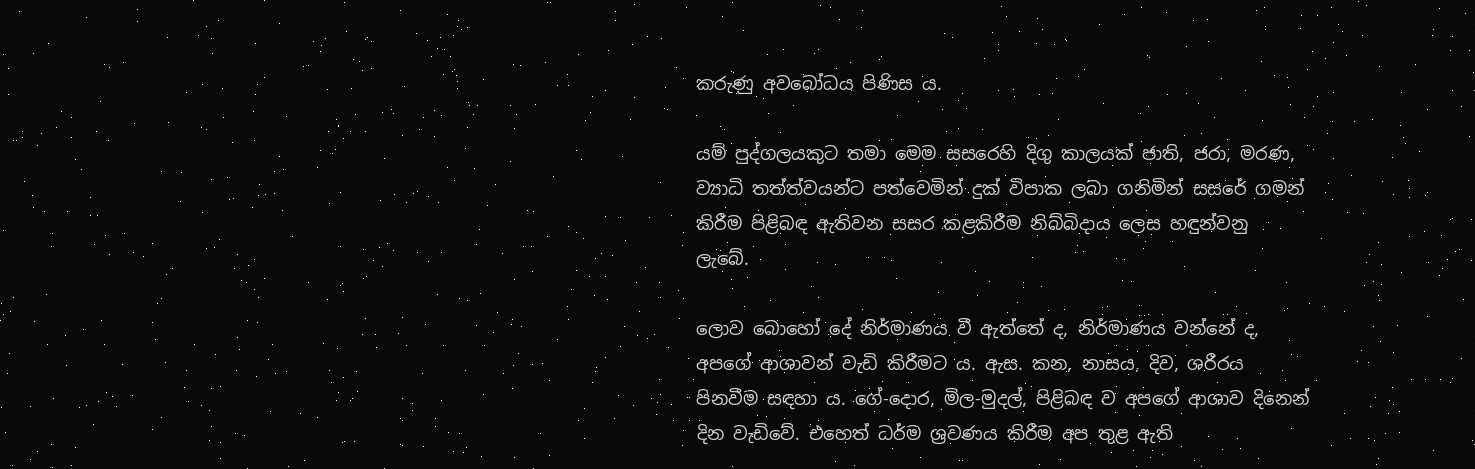කරුණු අවබෝධය පිණිස ය.

යම් පුද්ගලයකුට තමා මෙම සසරෙහි දිගු කාලයක් ජාති, ජරා, මරණ, ව්‍යාධි තත්ත්වයන්ට පත්වෙමින් දුක් විපාක ලබා ගනිමින් සසරේ ගමන් කිරීම පිළිබඳ ඇතිවන සසර කළකිරීම නිබ්බිදාය ලෙස හඳුන්වනු ලැබේ.

ලොව බොහෝ දේ නිර්මාණය වී ඇත්තේ ද, නිර්මාණය වන්නේ ද, අපගේ ආශාවන් වැඩි කිරීමට ය. ඇස. කන, නාසය, දිව, ශරීරය පිනවීම සඳහා ය. ගේ-දොර, මිල-මුදල්, පිළිබඳ ව අපගේ ආශාව දිනෙන් දින වැඩිවේ. එහෙත් ධර්ම ශ්‍රවණය කිරීම අප තුළ ඇති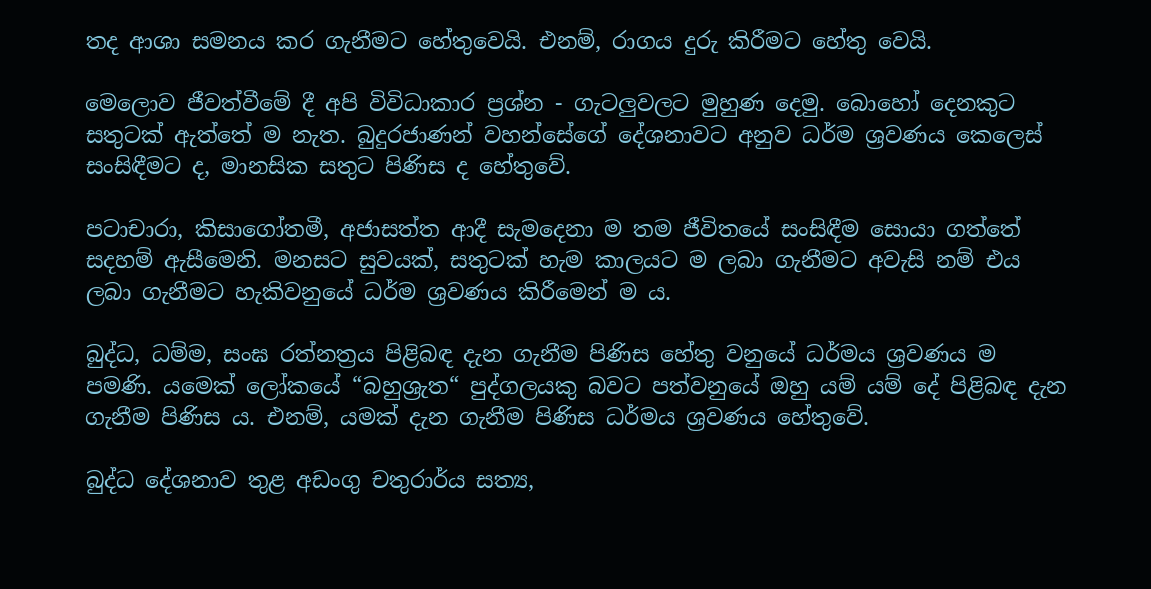තද ආශා සමනය කර ගැනීමට හේතුවෙයි. එනම්, රාගය දුරු කිරීමට හේතු වෙයි.

මෙලොව ජීවත්වීමේ දී අපි විවිධාකාර ප්‍රශ්න - ගැටලුවලට මුහුණ දෙමු. බොහෝ දෙනකුට සතුටක් ඇත්තේ ම නැත. බුදුරජාණන් වහන්සේගේ දේශනාවට අනුව ධර්ම ශ්‍රවණය කෙලෙස් සංසිඳීමට ද, මානසික සතුට පිණිස ද හේතුවේ.

පටාචාරා, කිසාගෝතමී, අජාසත්ත ආදී සැමදෙනා ම තම ජීවිතයේ සංසිඳීම සොයා ගත්තේ සදහම් ඇසීමෙනි. මනසට සුවයක්, සතුටක් හැම කාලයට ම ලබා ගැනීමට අවැසි නම් එය ලබා ගැනීමට හැකිවනුයේ ධර්ම ශ්‍රවණය කිරීමෙන් ම ය.

බුද්ධ, ධම්ම, සංඝ රත්නත්‍රය පිළිබඳ දැන ගැනීම පිණිස හේතු වනුයේ ධර්මය ශ්‍රවණය ම පමණි. යමෙක් ලෝකයේ “බහුශ්‍රැත“ පුද්ගලයකු බවට පත්වනුයේ ඔහු යම් යම් දේ පිළිබඳ දැන ගැනීම පිණිස ය. එනම්, යමක් දැන ගැනීම පිණිස ධර්මය ශ්‍රවණය හේතුවේ.

බුද්ධ දේශනාව තුළ අඩංගු චතුරාර්ය සත්‍ය,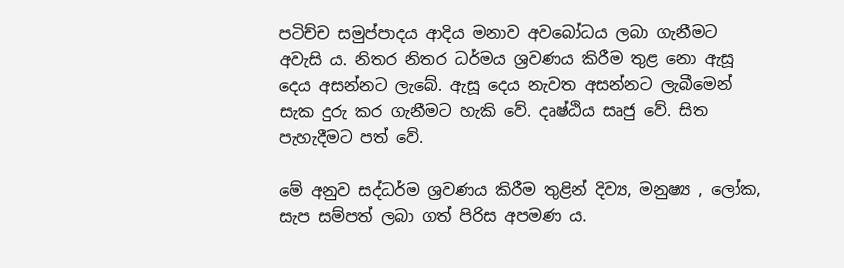පටිච්ච සමුප්පාදය ආදිය මනාව අවබෝධය ලබා ගැනීමට අවැසි ය. නිතර නිතර ධර්මය ශ්‍රවණය කිරීම තුළ නො ඇසූ දෙය අසන්නට ලැබේ. ඇසූ දෙය නැවත අසන්නට ලැබීමෙන් සැක දුරු කර ගැනීමට හැකි වේ. දෘෂ්ඨිය සෘජු වේ. සිත පැහැදීමට පත් වේ.

මේ අනුව සද්ධර්ම ශ්‍රවණය කිරීම තුළින් දිව්‍ය, මනුෂ්‍ය , ලෝක, සැප සම්පත් ලබා ගත් පිරිස අපමණ ය.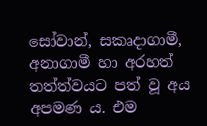සෝවාන්, සකෘදාගාමී, අනාගාමී හා අරහත් තත්ත්වයට පත් වූ අය අපමණ ය. එම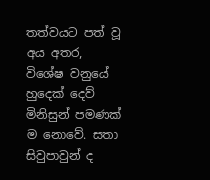තත්වයට පත් වූ අය අතර, විශේෂ වනුයේ හුදෙක් දෙව් මිනිසුන් පමණක් ම නොවේ. සතා සිවුපාවුන් ද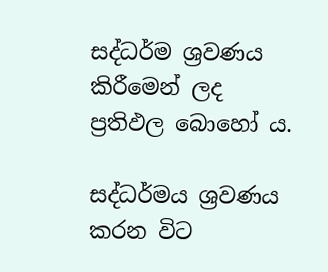සද්ධර්ම ශ්‍රවණය කිරීමෙන් ලද ප්‍රතිඵල බොහෝ ය.

සද්ධර්මය ශ්‍රවණය කරන විට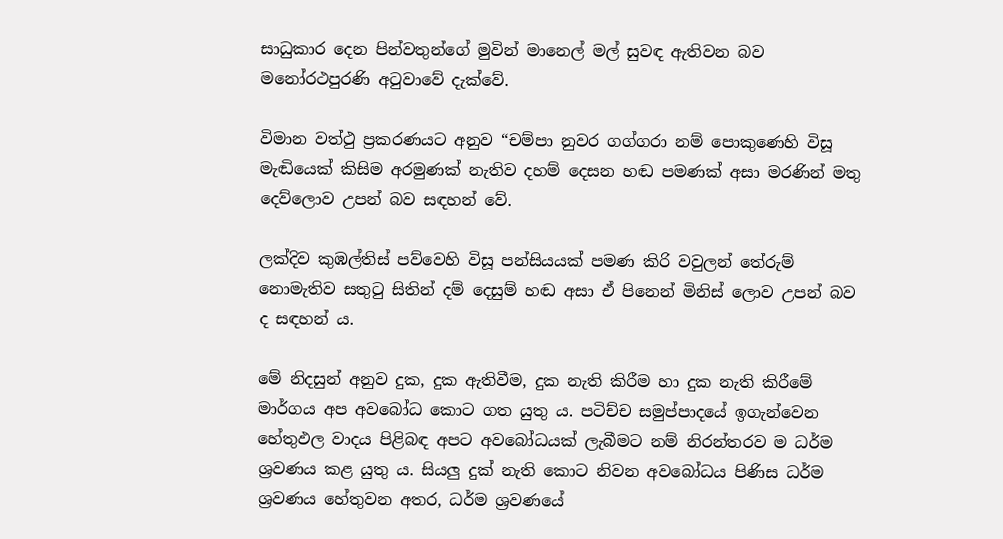සාධුකාර දෙන පින්වතුන්ගේ මුවින් මානෙල් මල් සුවඳ ඇතිවන බව මනෝරථපුරණි අටුවාවේ දැක්වේ.

විමාන වත්ථු ප්‍රකරණයට අනුව “චම්පා නුවර ගග්ගරා නම් පොකුණෙහි විසූ මැඬියෙක් කිසිම අරමුණක් නැතිව දහම් දෙසන හඬ පමණක් අසා මරණින් මතු දෙව්ලොව උපන් බව සඳහන් වේ.

ලක්දිව කුඹල්තිස් පව්වෙහි විසූ පන්සියයක් පමණ කිරි වවුලන් තේරුම් නොමැතිව සතුටු සිතින් දම් දෙසුම් හඬ අසා ඒ පිනෙන් මිනිස් ලොව උපන් බව ද සඳහන් ය.

මේ නිදසුන් අනුව දුක, දුක ඇතිවීම, දුක නැති කිරීම හා දුක නැති කිරීමේ මාර්ගය අප අවබෝධ කොට ගත යුතු ය. පටිච්ච සමුප්පාදයේ ඉගැන්වෙන හේතුඵල වාදය පිළිබඳ අපට අවබෝධයක් ලැබීමට නම් නිරන්තරව ම ධර්ම ශ්‍රවණය කළ යුතු ය. සියලු දුක් නැති කොට නිවන අවබෝධය පිණිස ධර්ම ශ්‍රවණය හේතුවන අතර, ධර්ම ශ්‍රවණයේ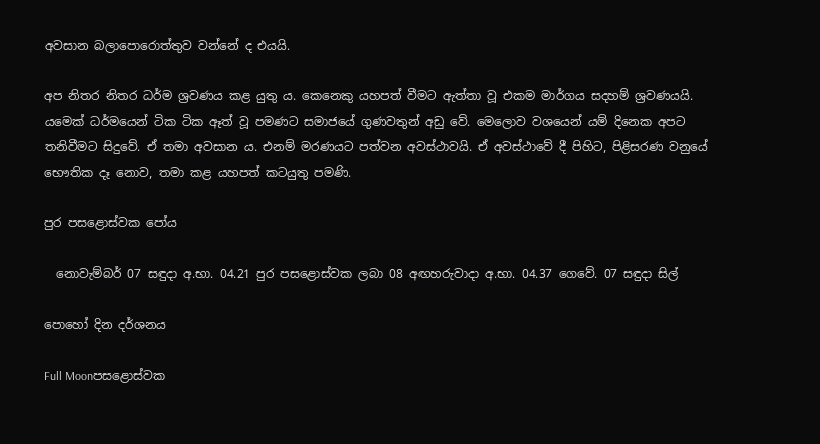අවසාන බලාපොරොත්තුව වන්නේ ද එයයි.

අප නිතර නිතර ධර්ම ශ්‍රවණය කළ යුතු ය. කෙනෙකු යහපත් වීමට ඇත්තා වූ එකම මාර්ගය සදහම් ශ්‍රවණයයි. යමෙක් ධර්මයෙන් ටික ටික ඈත් වූ පමණට සමාජයේ ගුණවතුන් අඩු වේ. මෙලොව වශයෙන් යම් දිනෙක අපට තනිවීමට සිදුවේ. ඒ තමා අවසාන ය. එනම් මරණයට පත්වන අවස්ථාවයි. ඒ අවස්ථාවේ දී පිහිට, පිළිසරණ වනුයේ භෞතික දෑ නොව, තමා කළ යහපත් කටයුතු පමණි.

පුර පසළොස්වක පෝය

  නොවැම්බර් 07 සඳුදා අ.භා. 04.21 පුර පසළොස්වක ලබා 08 අඟහරුවාදා අ.භා. 04.37 ගෙවේ. 07 සඳුදා සිල්

පොහෝ දින දර්ශනය

Full Moonපසළොස්වක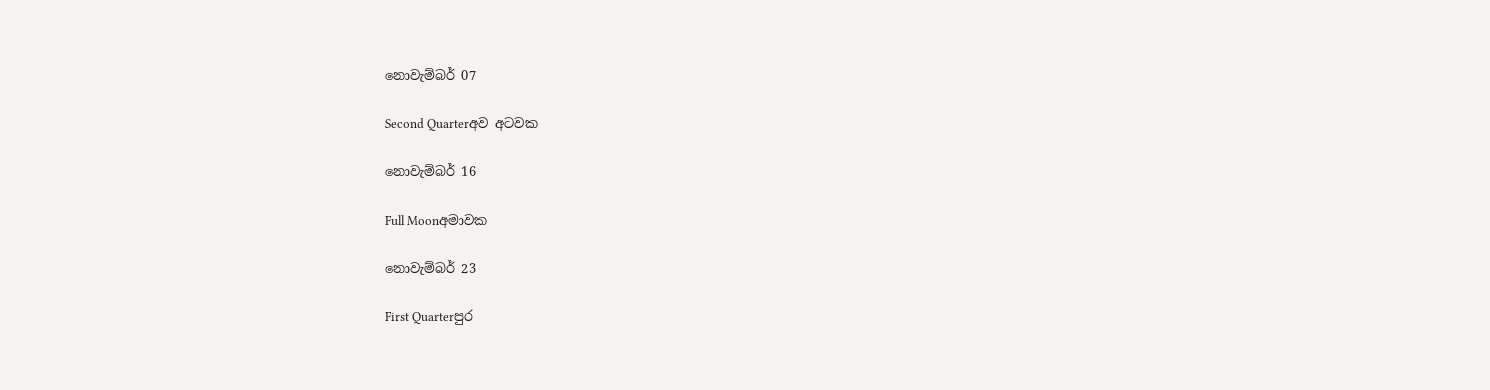නොවැම්බර් 07

Second Quarterඅව අටවක

නොවැම්බර් 16

Full Moonඅමාවක

නොවැම්බර් 23

First Quarterපුර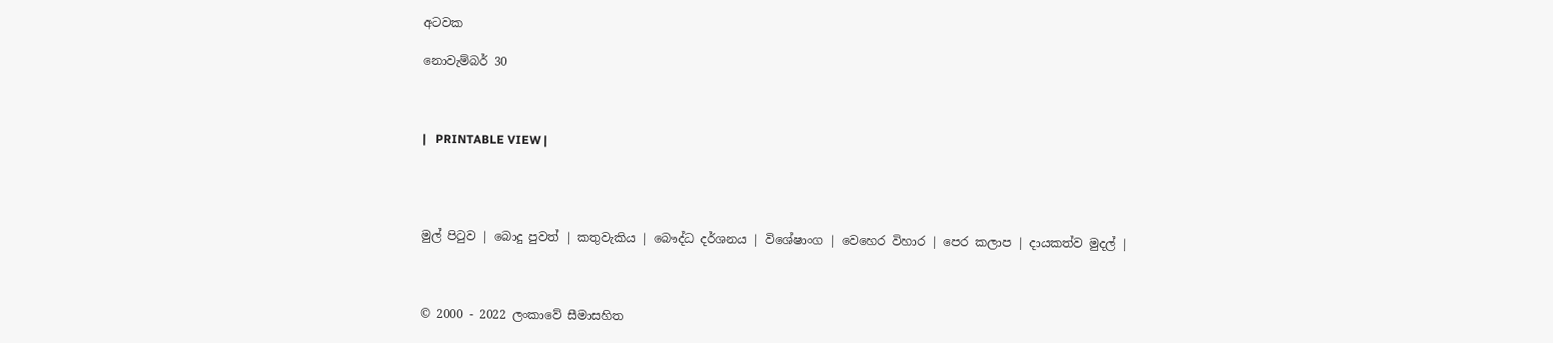අටවක

නොවැම්බර් 30



|   PRINTABLE VIEW |




මුල් පිටුව | බොදු පුවත් | කතුවැකිය | බෞද්ධ දර්ශනය | විශේෂාංග | වෙහෙර විහාර | පෙර කලාප | දායකත්ව මුදල් |



© 2000 - 2022 ලංකාවේ සීමාසහිත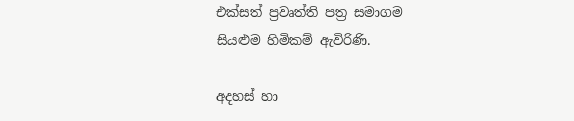එක්සත් ප්‍රවෘත්ති පත්‍ර සමාගම
සියළුම හිමිකම් ඇවිරිණි.

අදහස් හා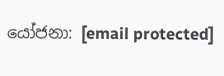යෝජනා: [email protected]